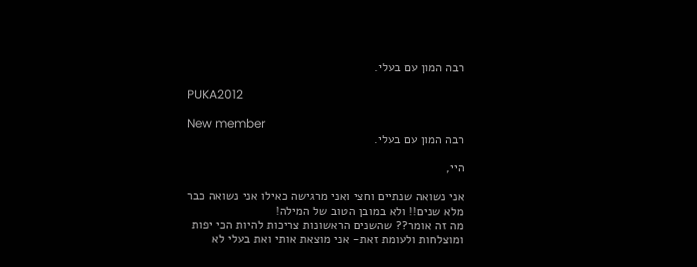רבה המון עם בעלי.

PUKA2012

New member
רבה המון עם בעלי.

היי,

אני נשואה שנתיים וחצי ואני מרגישה כאילו אני נשואה כבר מלא שנים!! ולא במובן הטוב של המילה!
מה זה אומר?? שהשנים הראשונות צריכות להיות הכי יפות ומוצלחות ולעומת זאת- אני מוצאת אותי ואת בעלי לא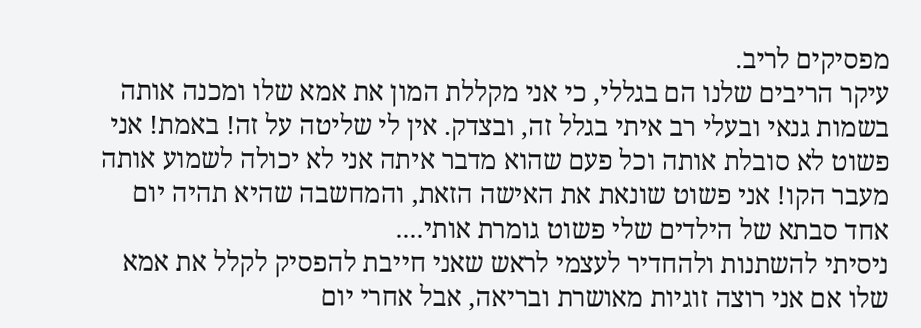מפסיקים לריב.
עיקר הריבים שלנו הם בגללי, כי אני מקללת המון את אמא שלו ומכנה אותה בשמות גנאי ובעלי רב איתי בגלל זה, ובצדק. אין לי שליטה על זה! באמת! אני פשוט לא סובלת אותה וכל פעם שהוא מדבר איתה אני לא יכולה לשמוע אותה מעבר הקו! אני פשוט שונאת את האישה הזאת, והמחשבה שהיא תהיה יום אחד סבתא של הילדים שלי פשוט גומרת אותי....
ניסיתי להשתנות ולהחדיר לעצמי לראש שאני חייבת להפסיק לקלל את אמא שלו אם אני רוצה זוגיות מאושרת ובריאה, אבל אחרי יום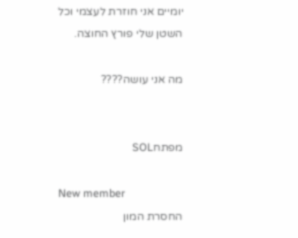יומיים אני חוזרת לעצמי וכל השטן שלי פורץ החוצה.

מה אני עושה????


מפתחSOL

New member
החסרת המון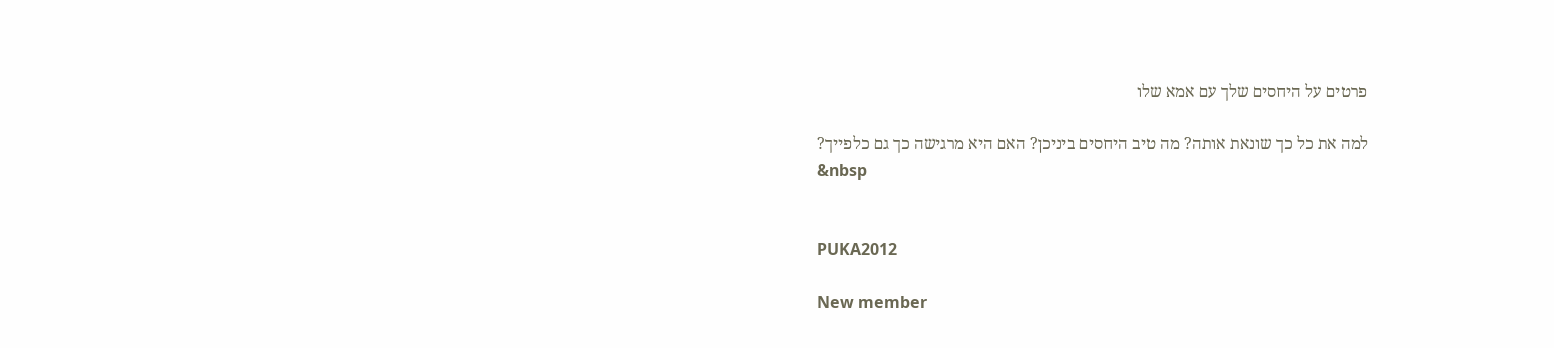פרטים על היחסים שלך עם אמא שלו

למה את כל כך שונאת אותה? מה טיב היחסים ביניכן? האם היא מרגישה כך גם כלפייך?
&nbsp


PUKA2012

New member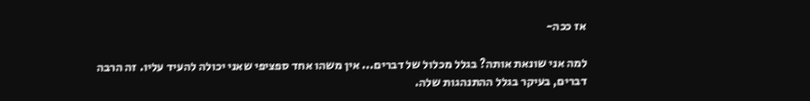אז ככה-

למה אני שונאת אותה? בגלל מכלול של דברים... אין משהו אחד ספציפי שאני יכולה להעיד עליו. זה הרבה דברים, בעיקר בגלל ההתנהגות שלה.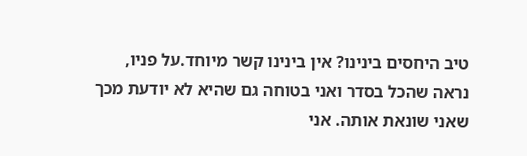טיב היחסים בינינו? אין בינינו קשר מיוחד.על פניו, נראה שהכל בסדר ואני בטוחה גם שהיא לא יודעת מכך שאני שונאת אותה. אני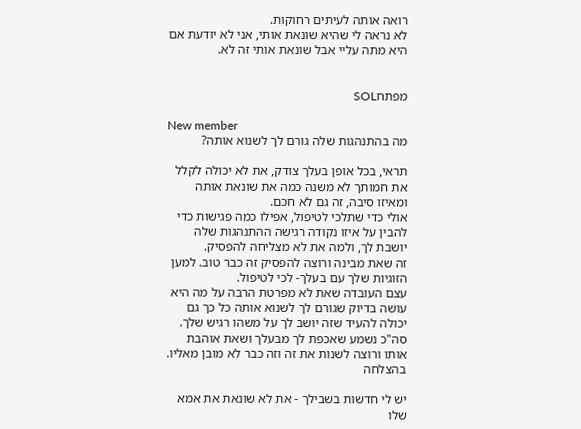רואה אותה לעיתים רחוקות.
לא נראה לי שהיא שונאת אותי, אני לא יודעת אם היא מתה עליי אבל שונאת אותי זה לא.


מפתחSOL

New member
מה בהתנהגות שלה גורם לך לשנוא אותה?

תראי, בכל אופן בעלך צודק, את לא יכולה לקלל את חמותך לא משנה כמה את שונאת אותה ומאיזו סיבה, זה גם לא חכם.
אולי כדי שתלכי לטיפול, אפילו כמה פגישות כדי להבין על איזו נקודה רגישה ההתנהגות שלה יושבת לך, ולמה את לא מצליחה להפסיק.
זה שאת מבינה ורוצה להפסיק זה כבר טוב. למען הזוגיות שלך עם בעלך- לכי לטיפול.
עצם העובדה שאת לא מפרטת הרבה על מה היא עושה בדיוק שגורם לך לשנוא אותה כל כך גם יכולה להעיד שזה יושב לך על משהו רגיש שלך.
סה"כ נשמע שאכפת לך מבעלך ושאת אוהבת אותו ורוצה לשנות את זה וזה כבר לא מובן מאליו.
בהצלחה

יש לי חדשות בשבילך - את לא שונאת את אמא שלו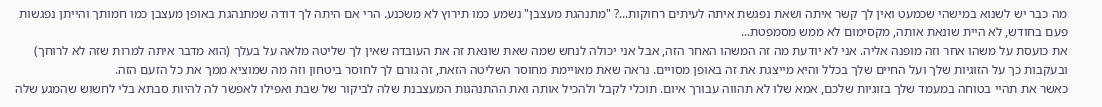מה כבר יש לשנוא במישהי שכמעט ואין לך קשר איתה ושאת נפגשת איתה לעיתים רחוקות...? "מתנהגת מעצבן" נשמע כמו תירוץ לא משכנע. הרי אם היתה לך דודה שמתנהגת באופן מעצבן כמו חמותך והייתן נפגשות פעם בחודש, לא היית שונאת אותה, מקסימום לא ממש מסמפטת...
את כועסת על משהו אחר וזה מופנה אליה. אני לא יודעת מה זה המשהו האחר הזה, אבל אני יכולה לנחש שמה שאת שונאת זה את העובדה שאין לך שליטה מלאה על בעלך (הוא מדבר איתה למרות שזה לא לרוחך) ובעקבות כך על הזוגיות שלך ועל החיים שלך בכלל והיא מייצגת את זה באופן מסויים. נראה שאת מאויימת מחוסר השליטה הזאת, זה גורם לך לחוסר ביטחון וזה מה שמוציא ממך את כל הזעם הזה.
כאשר את תהיי בטוחה במעמד שלך בזוגיות שלכם, אמא שלו לא תהווה עבורך איום. תוכלי לקבל ולהכיל אותה ואת ההתנהגות המעצבנת שלה לביקור של שבת ואפילו לאפשר לה להיות סבתא בלי לחשוש שהמגע שלה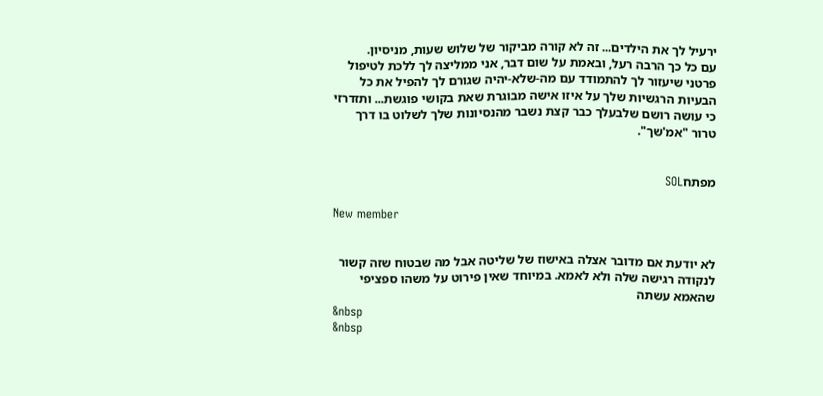ירעיל לך את הילדים... זה לא קורה מביקור של שלוש שעות, מניסיון.
עם כל כך הרבה רעל, ובאמת על שום דבר, אני ממליצה לך ללכת לטיפול פרטני שיעזור לך להתמודד עם מה-שלא-יהיה שגורם לך להפיל את כל הבעיות הרגשיות שלך על איזו אישה מבוגרת שאת בקושי פוגשת... ותזדרזי כי עושה רושם שלבעלך כבר קצת נשבר מהנסיונות שלך לשלוט בו דרך טרור "אמ'שך".


מפתחSOL

New member


לא יודעת אם מדובר אצלה באישוז של שליטה אבל מה שבטוח שזה קשור לנקודה רגישה שלה ולא לאמא. במיוחד שאין פירוט על משהו ספציפי שהאמא עשתה
&nbsp
&nbsp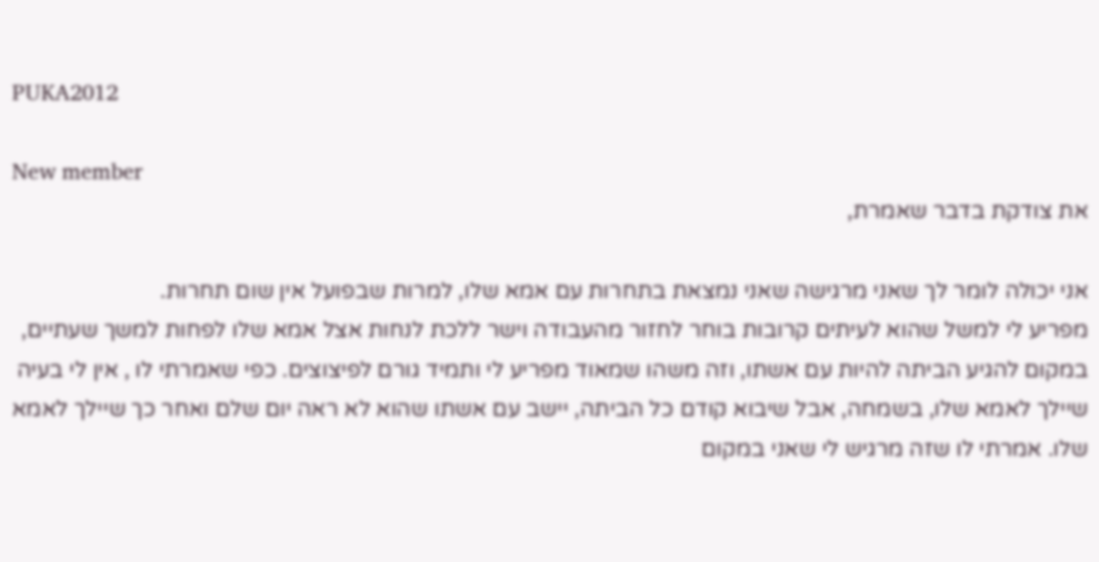PUKA2012

New member
את צודקת בדבר שאמרת,

אני יכולה לומר לך שאני מרגישה שאני נמצאת בתחרות עם אמא שלו, למרות שבפועל אין שום תחרות.
מפריע לי למשל שהוא לעיתים קרובות בוחר לחזור מהעבודה וישר ללכת לנחות אצל אמא שלו לפחות למשך שעתיים, במקום להגיע הביתה להיות עם אשתו, וזה משהו שמאוד מפריע לי ותמיד גורם לפיצוצים. כפי שאמרתי לו , אין לי בעיה שיילך לאמא שלו, בשמחה, אבל שיבוא קודם כל הביתה, יישב עם אשתו שהוא לא ראה יום שלם ואחר כך שיילך לאמא שלו. אמרתי לו שזה מרגיש לי שאני במקום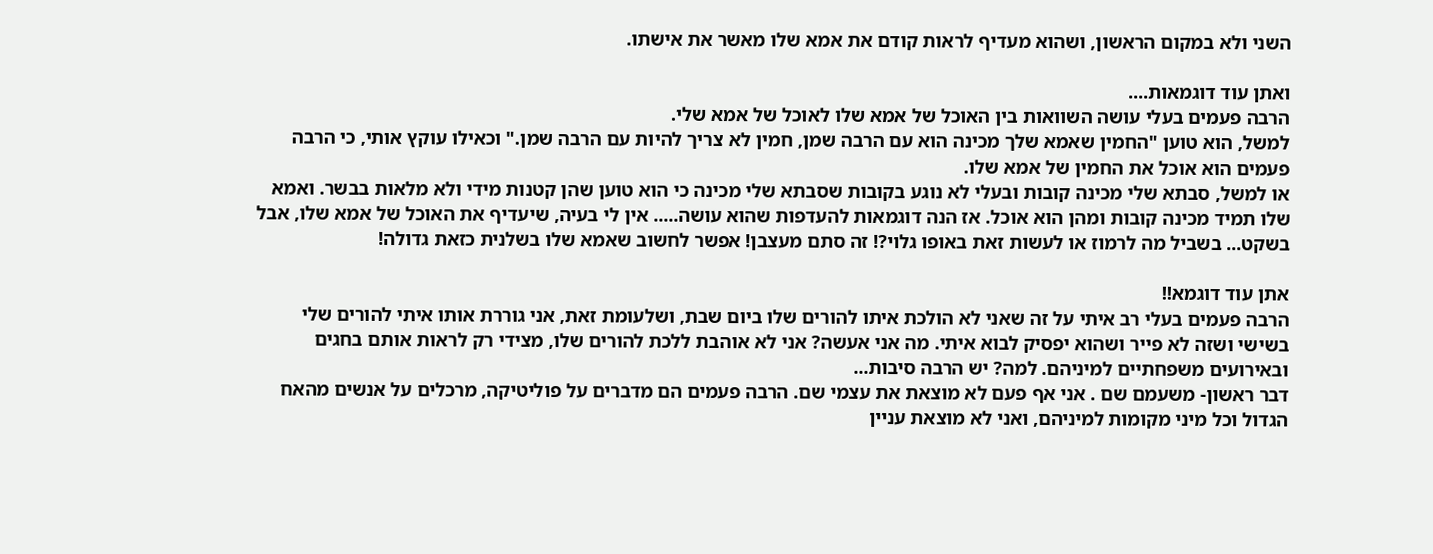השני ולא במקום הראשון, ושהוא מעדיף לראות קודם את אמא שלו מאשר את אישתו.

ואתן עוד דוגמאות....
הרבה פעמים בעלי עושה השוואות בין האוכל של אמא שלו לאוכל של אמא שלי.
למשל, הוא טוען "החמין שאמא שלך מכינה הוא עם הרבה שמן, חמין לא צריך להיות עם הרבה שמן." וכאילו עוקץ אותי, כי הרבה פעמים הוא אוכל את החמין של אמא שלו.
או למשל, סבתא שלי מכינה קובות ובעלי לא נוגע בקובות שסבתא שלי מכינה כי הוא טוען שהן קטנות מידי ולא מלאות בבשר. ואמא שלו תמיד מכינה קובות ומהן הוא אוכל. אז הנה דוגמאות להעדפות שהוא עושה..... אין לי בעיה, שיעדיף את האוכל של אמא שלו, אבל בשקט... בשביל מה לרמוז או לעשות זאת באופו גלוי?! זה סתם מעצבן! אפשר לחשוב שאמא שלו בשלנית כזאת גדולה!

אתן עוד דוגמא!!
הרבה פעמים בעלי רב איתי על זה שאני לא הולכת איתו להורים שלו ביום שבת, ושלעומת זאת, אני גוררת אותו איתי להורים שלי בשישי ושזה לא פייר ושהוא יפסיק לבוא איתי. מה אני אעשה? אני לא אוהבת ללכת להורים שלו, מצידי רק לראות אותם בחגים ובאירועים משפחתיים למיניהם. למה? יש הרבה סיבות...
דבר ראשון- משעמם שם . אני אף פעם לא מוצאת את עצמי שם. הרבה פעמים הם מדברים על פוליטיקה, מרכלים על אנשים מהאח הגדול וכל מיני מקומות למיניהם, ואני לא מוצאת עניין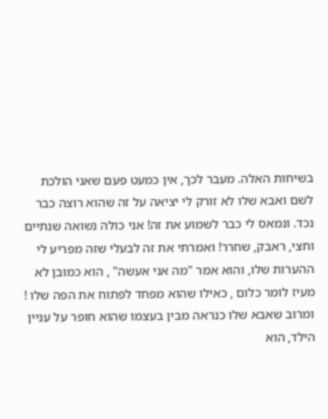בשיחות האלה. מעבר לכך, אין כמעט פעם שאני הולכת לשם ואבא שלו לא זורק לי יציאה על זה שהוא רוצה כבר נכד. ונמאס לי כבר לשמוע את זה! אני כולה נשואה שנתיים וחצי, ראבק, שחרר! ואמרתי את זה לבעלי שזה מפריע לי ההערות שלו, והוא אמר "מה אני אעשה" , הוא כמובן לא מעיז לומר כלום , כאילו שהוא מפחד לפתוח את הפה שלו ! ומרוב שאבא שלו כנראה מבין בעצמו שהוא חופר על עניין הילד, הוא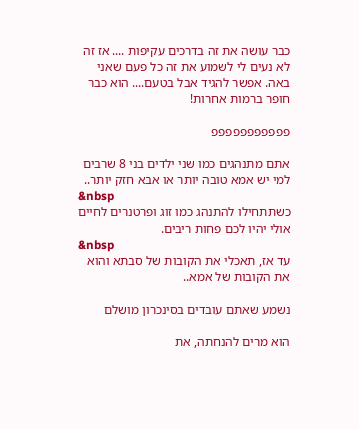כבר עושה את זה בדרכים עקיפות .... אז זה לא נעים לי לשמוע את זה כל פעם שאני באה. אפשר להגיד אבל בטעם.... הוא כבר חופר ברמות אחרות!

פפפפפפפפפפפ

אתם מתנהגים כמו שני ילדים בני 8 שרבים למי יש אמא טובה יותר או אבא חזק יותר..
&nbsp
כשתתחילו להתנהג כמו זוג ופרטנרים לחיים אולי יהיו לכם פחות ריבים.
&nbsp
עד אז, תאכלי את הקובות של סבתא והוא את הקובות של אמא..

נשמע שאתם עובדים בסינכרון מושלם

הוא מרים להנחתה, את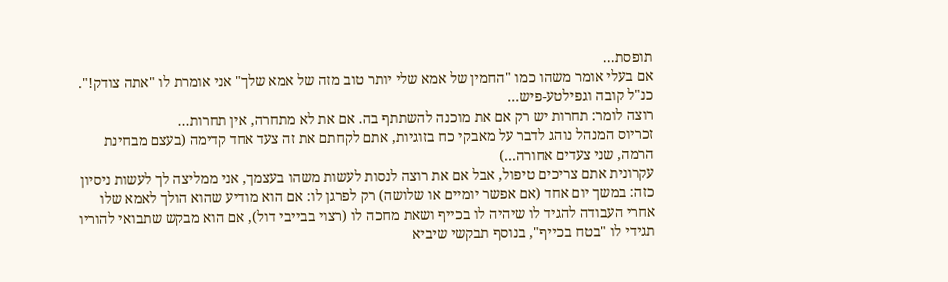תופסת...
אם בעלי אומר משהו כמו "החמין של אמא שלי יותר טוב מזה של אמא שלך" אני אומרת לו "אתה צודק!". כנ"ל קובה וגפילטע-פיש...
רוצה לומר: תחרות יש רק אם את מוכנה להשתתף בה. אם את לא מתחרה, אין תחרות...
זכריוס המנהל נוהג לדבר על מאבקי כח בזוגיות, אתם לקחתם את זה צעד אחד קדימה (בעצם מבחינת הרמה, שני צעדים אחורה...)
עקרונית אתם צריכים טיפול, אבל אם את רוצה לנסות לעשות משהו בעצמך, אני ממליצה לך לעשות ניסיון כזה: במשך יום אחד (אם אפשר יומיים או שלושה) רק לפרגן לו: אם הוא מודיע שהוא הולך לאמא שלו אחרי העבודה להגיד לו שיהיה לו בכייף ושאת מחכה לו (רצוי בבייבי דול), אם הוא מבקש שתבואי להוריו תגידי לו "בטח בכייף", בנוסף תבקשי שיביא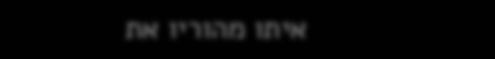איתו מהוריו את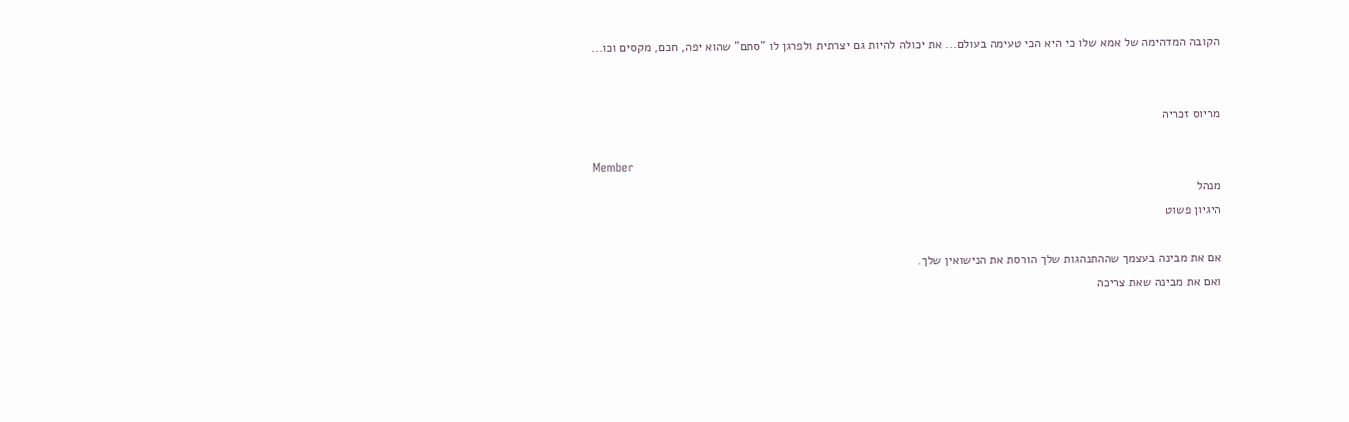הקובה המדהימה של אמא שלו כי היא הכי טעימה בעולם... את יכולה להיות גם יצרתית ולפרגן לו "סתם" שהוא יפה, חכם, מקסים וכו...


מריוס זכריה

Member
מנהל
היגיון פשוט

אם את מבינה בעצמך שההתנהגות שלך הורסת את הנישואין שלך.
ואם את מבינה שאת צריכה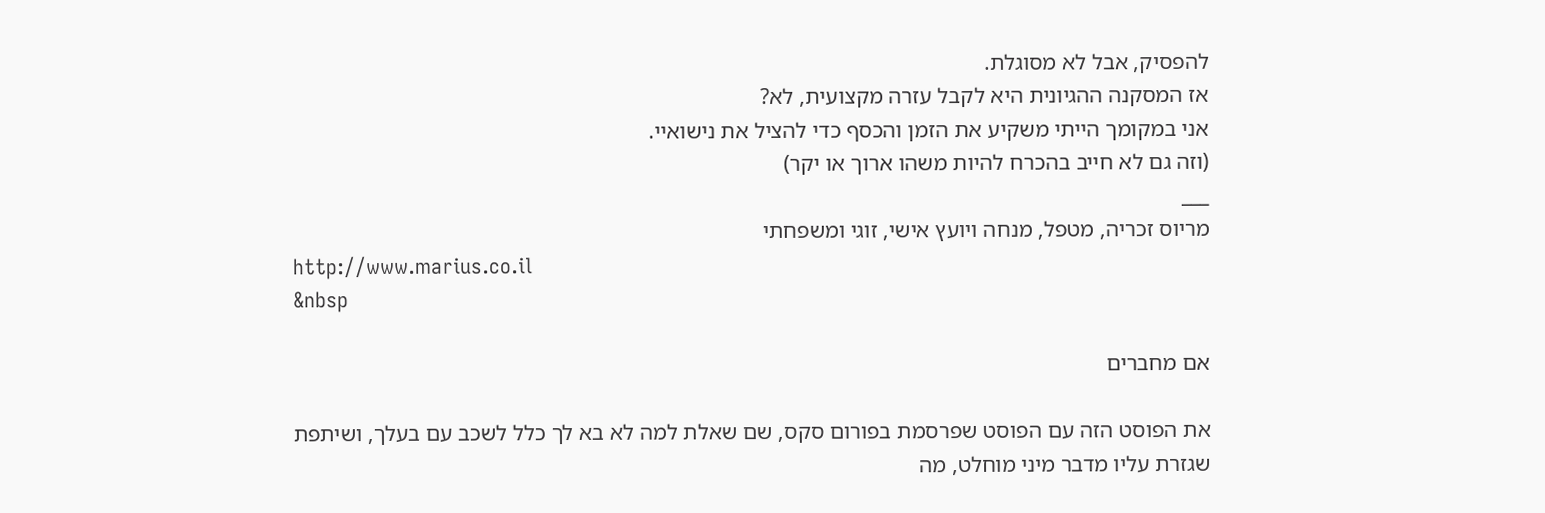להפסיק, אבל לא מסוגלת.
אז המסקנה ההגיונית היא לקבל עזרה מקצועית, לא?
אני במקומך הייתי משקיע את הזמן והכסף כדי להציל את נישואיי.
(וזה גם לא חייב בהכרח להיות משהו ארוך או יקר)
___
מריוס זכריה, מטפל, מנחה ויועץ אישי, זוגי ומשפחתי
http://www.marius.co.il
&nbsp

אם מחברים

את הפוסט הזה עם הפוסט שפרסמת בפורום סקס, שם שאלת למה לא בא לך כלל לשכב עם בעלך, ושיתפת שגזרת עליו מדבר מיני מוחלט, מה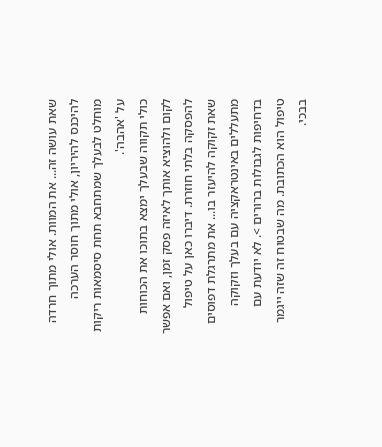שאת עושה זה... את המוות. אולי מתוך חרדה להיכנס להיריון, אולי מתוך חוסר הערכה מוחלט לבעלך שמתחבא תחת סיסמאות ריקות על 'אהבה'.
כולי תקווה שבעלך ימצא בתוכו את הכוחות לקום ולהוציא אותך לאיזה פסק זמן, ואם אפשר להפסקה בלתי חוזרת. דיברו כאן על טיפול שאת זקוקה להיעזר בו... את מתרגלת דפוסים מתעללים באינטראקציה עם בעלך וזקוקה בדחיפות לגבולות ברורים >. לא יודעת עם טיפול הוא הכתובת. מה שבטוח זה שזה ייגמר בבכי.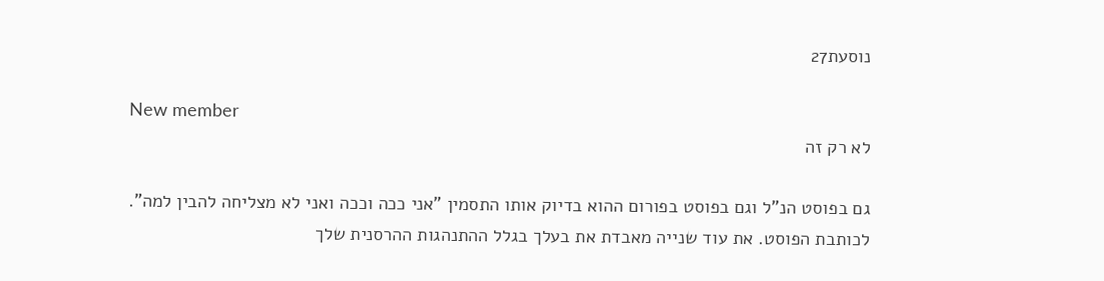נוסעת27

New member
לא רק זה

גם בפוסט הנ"ל וגם בפוסט בפורום ההוא בדיוק אותו התסמין "אני ככה וככה ואני לא מצליחה להבין למה".
לכותבת הפוסט. את עוד שנייה מאבדת את בעלך בגלל ההתנהגות ההרסנית שלך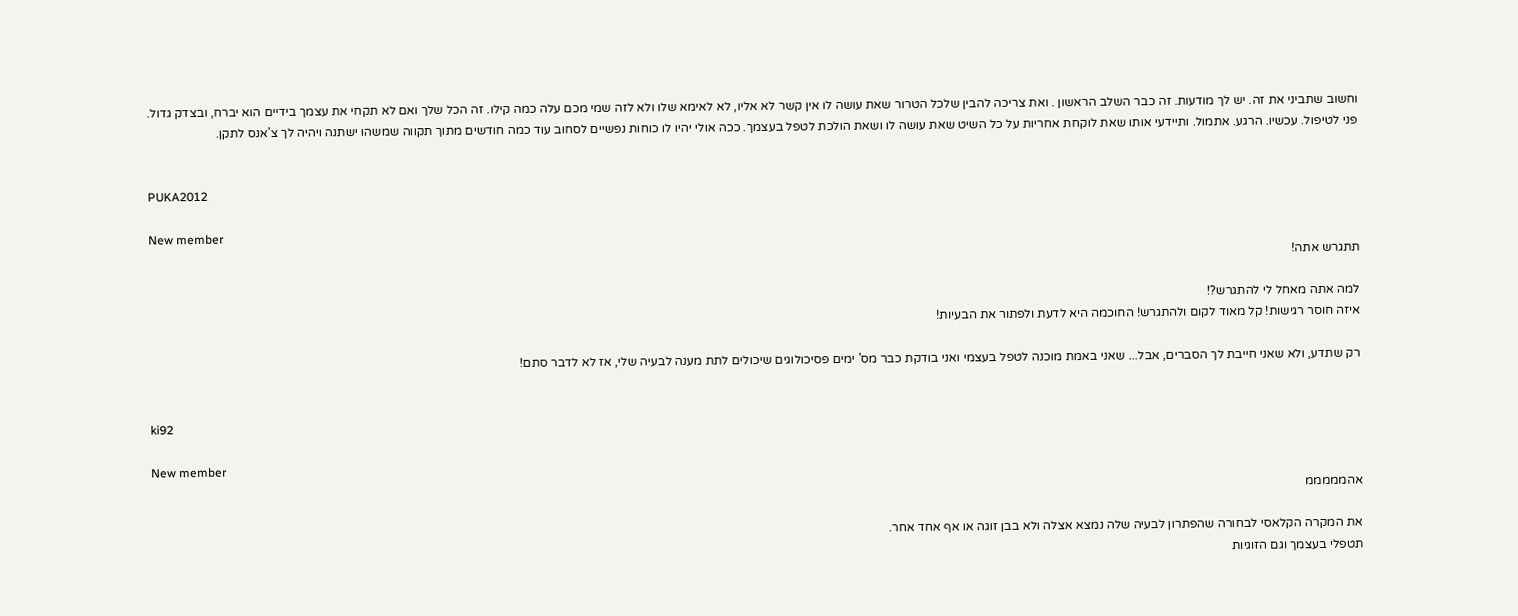וחשוב שתביני את זה. יש לך מודעות. זה כבר השלב הראשון . ואת צריכה להבין שלכל הטרור שאת עושה לו אין קשר לא אליו, לא לאימא שלו ולא לזה שמי מכם עלה כמה קילו. זה הכל שלך ואם לא תקחי את עצמך בידיים הוא יברח, ובצדק גדול.
פני לטיפול. עכשיו. הרגע. אתמול. ותיידעי אותו שאת לוקחת אחריות על כל השיט שאת עושה לו ושאת הולכת לטפל בעצמך. ככה אולי יהיו לו כוחות נפשיים לסחוב עוד כמה חודשים מתוך תקווה שמשהו ישתנה ויהיה לך צ'אנס לתקן.


PUKA2012

New member
תתגרש אתה!

למה אתה מאחל לי להתגרש?!
איזה חוסר רגישות! קל מאוד לקום ולהתגרש! החוכמה היא לדעת ולפתור את הבעיות!

רק שתדע, ולא שאני חייבת לך הסברים, אבל... שאני באמת מוכנה לטפל בעצמי ואני בודקת כבר מס' ימים פסיכולוגים שיכולים לתת מענה לבעיה שלי, אז לא לדבר סתם!


ki92

New member
אהמממממ

את המקרה הקלאסי לבחורה שהפתרון לבעיה שלה נמצא אצלה ולא בבן זוגה או אף אחד אחר.
תטפלי בעצמך וגם הזוגיות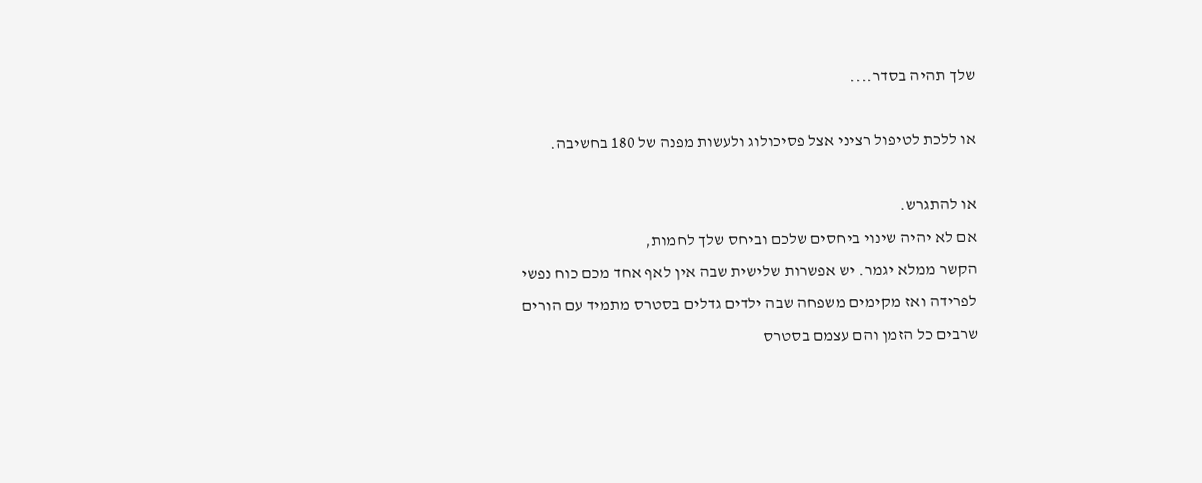שלך תהיה בסדר....

או ללכת לטיפול רציני אצל פסיכולוג ולעשות מפנה של 180 בחשיבה.

או להתגרש.
אם לא יהיה שינוי ביחסים שלכם וביחס שלך לחמות,
הקשר ממלא יגמר. יש אפשרות שלישית שבה אין לאף אחד מכם כוח נפשי
לפרידה ואז מקימים משפחה שבה ילדים גדלים בסטרס מתמיד עם הורים
שרבים כל הזמן והם עצמם בסטרס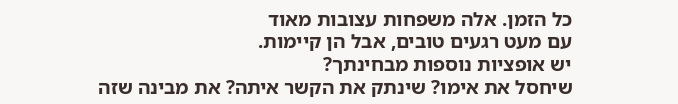כל הזמן. אלה משפחות עצובות מאוד
עם מעט רגעים טובים, אבל הן קיימות.
יש אופציות נוספות מבחינתך?
שיחסל את אימו? שינתק את הקשר איתה? את מבינה שזה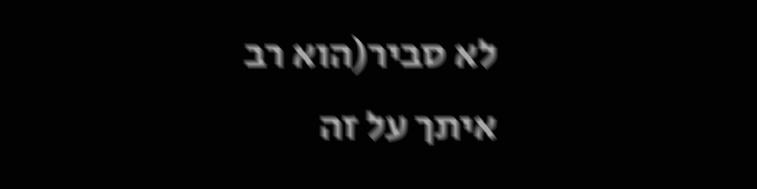לא סביר(הוא רב
איתך על זה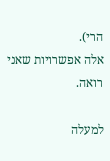הרי).
אלה אפשרויות שאני רואה.

למעלה